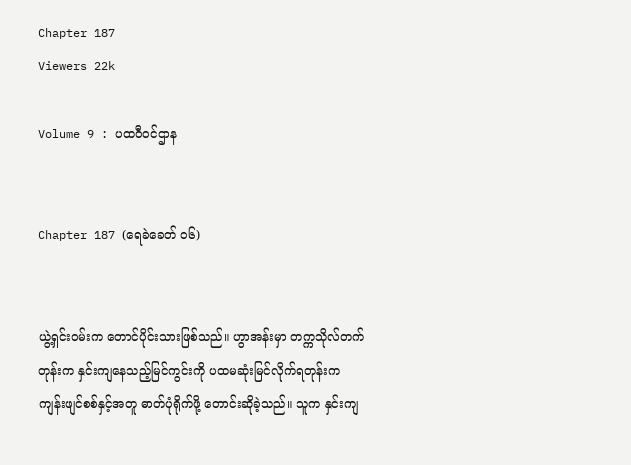Chapter 187
Viewers 22k

Volume 9 : ပထဝီဝင်ဌာန


Chapter 187 (ရေခဲခေတ် ၀၆)


ယွဲ့ရှင်းဝမ်းက တောင်ပိုင်းသားဖြစ်သည်။ ဟွာအန်းမှာ တက္ကသိုလ်တက်တုန်းက နှင်းကျနေသည့်မြင်ကွင်းကို ပထမဆုံးမြင်လိုက်ရတုန်းက ကျန်းဖျင်စစ်နှင့်အတူ ဓာတ်ပုံရိုက်ဖို့ တောင်းဆိုခဲ့သည်။ သူက နှင်းကျ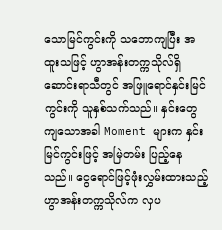သောမြင်ကွင်းကို သဘောကျပြီး အထူးသဖြင့် ဟွာအန်းတက္ကသိုလ်ရှိ ဆောင်းရာသီတွင် အဖြူရောင်နှင်းမြင်ကွင်းကို သူနှစ်သက်သည်။ နှင်းတွေကျသောအခါ Moment များက နှင်းမြင်ကွင်းဖြင့် အမြဲတမ်း ပြည့်နေသည်။ ငွေရောင်ဖြင့်ဖုံးလွှမ်းထားသည့် ဟွာအန်းတက္ကသိုလ်က လှပ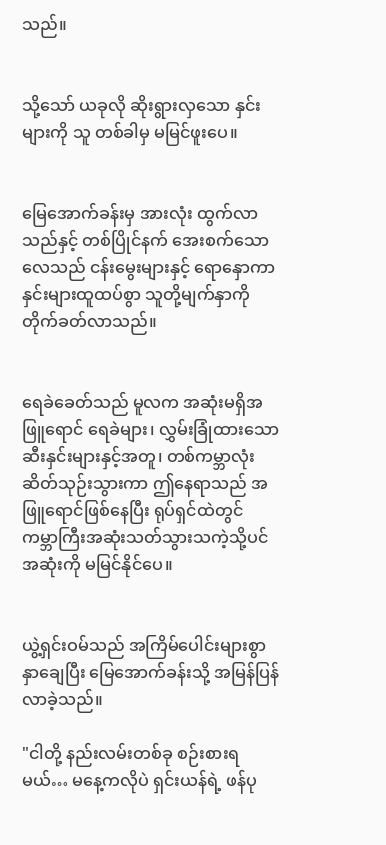သည်။


သို့သော် ယခုလို ဆိုးရွားလှသော နှင်းများကို သူ တစ်ခါမှ မမြင်ဖူးပေ။


မြေအောက်ခန်းမှ အားလုံး ထွက်လာသည်နှင့် တစ်ပြိုင်နက် အေးစက်သောလေသည် ငန်းမွေးများနှင့် ရောနှောကာ နှင်းများထူထပ်စွာ သူတို့မျက်နှာကို တိုက်ခတ်လာသည်။


ရေခဲခေတ်သည် မူလက အဆုံးမရှိအဖြူရောင် ရေခဲများ၊ လွှမ်းခြုံထားသော ဆီးနှင်းများနှင့်အတူ၊ တစ်ကမ္ဘာလုံး ဆိတ်သုဉ်းသွားကာ ဤနေရာသည် အဖြူရောင်ဖြစ်နေပြီး ရုပ်ရှင်ထဲတွင် ကမ္ဘာကြီးအဆုံးသတ်သွားသကဲ့သို့ပင် အဆုံးကို မမြင်နိုင်ပေ။


ယွဲ့ရှင်းဝမ်သည် အကြိမ်ပေါင်းများစွာ နှာချေပြီး မြေအောက်ခန်းသို့ အမြန်ပြန်လာခဲ့သည်။

"ငါတို့ နည်းလမ်းတစ်ခု စဉ်းစားရမယ်… မနေ့ကလိုပဲ ရှင်းယန်ရဲ့ ဖန်ပု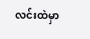လင်းထဲမှာ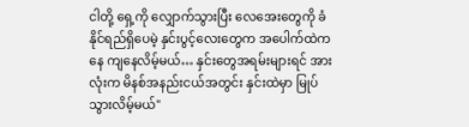ငါတို့ ရှေ့ကို လျှောက်သွားပြီး လေအေးတွေကို ခံနိုင်ရည်ရှိပေမဲ့ နှင်းပွင့်လေးတွေက အပေါက်ထဲကနေ ကျနေလိမ့်မယ်… နှင်းတွေအရမ်းများရင် အားလုံးက မိနစ်အနည်းငယ်အတွင်း နှင်းထဲမှာ မြုပ်သွားလိမ့်မယ်"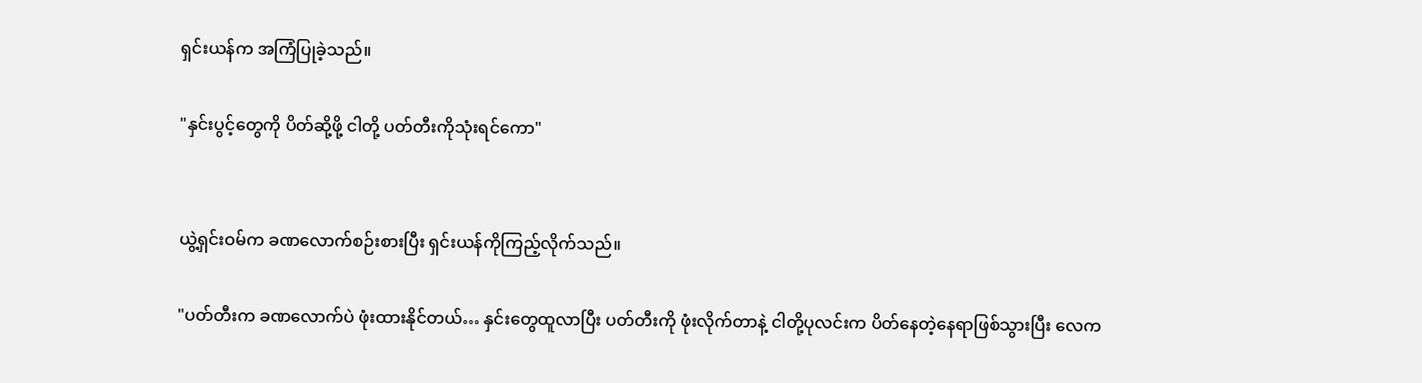ရှင်းယန်က အကြံပြုခဲ့သည်။

"နှင်းပွင့်တွေကို ပိတ်ဆို့ဖို့ ငါတို့ ပတ်တီးကိုသုံးရင်ကော"


ယွဲ့ရှင်းဝမ်က ခဏလောက်စဉ်းစားပြီး ရှင်းယန်ကိုကြည့်လိုက်သည်။

"ပတ်တီးက ခဏလောက်ပဲ ဖုံးထားနိုင်တယ်… နှင်းတွေထူလာပြီး ပတ်တီးကို ဖုံးလိုက်တာနဲ့ ငါတို့ပုလင်းက ပိတ်နေတဲ့နေရာဖြစ်သွားပြီး လေက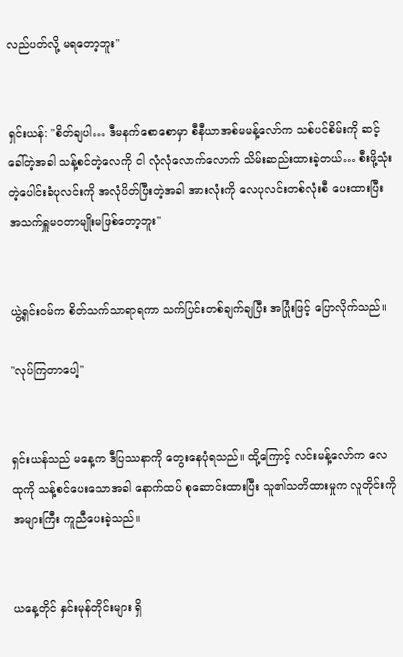လည်ပတ်လို့ မရတော့ဘူး"


ရှင်းယန်: "စိတ်ချပါ… ဒီမနက်စောစောမှာ စီနီယာအစ်မမန့်လော်က သစ်ပင်စိမ်းကို ဆင့်ခေါ်တဲ့အခါ သန့်စင်တဲ့လေကို ငါ လုံလုံလောက်လောက် သိမ်းဆည်းထားခဲ့တယ်… စီးဖို့သုံးတဲ့ပေါင်းခံပုလင်းကို အလုံပိတ်ပြီးတဲ့အခါ အားလုံးကို‌ လေပုလင်းတစ်လုံးစီ ပေးထားပြီး အသက်ရှူမဝတာမျိုးမဖြစ်တော့ဘူး"


ယွဲ့ရှင်းဝမ်က စိတ်သက်သာရာရကာ သက်ပြင်းတစ်ချက်ချပြီး အပြုံးဖြင့် ပြောလိုက်သည်။

"လုပ်ကြတာပေါ့"


ရှင်းယန်သည် မနေ့က ဒီပြဿနာကို တွေးနေပုံရသည်။ ထို့ကြောင့် လင်းမန့်လော်က လေထုကို သန့်စင်ပေးသောအခါ နောက်ထပ် စုဆောင်းထားပြီး သူ၏သတိထားမှုက လူတိုင်းကို အများကြီး ကူညီပေးခဲ့သည်။


ယနေ့တိုင် နှင်းမုန်တိုင်းများ ရှိ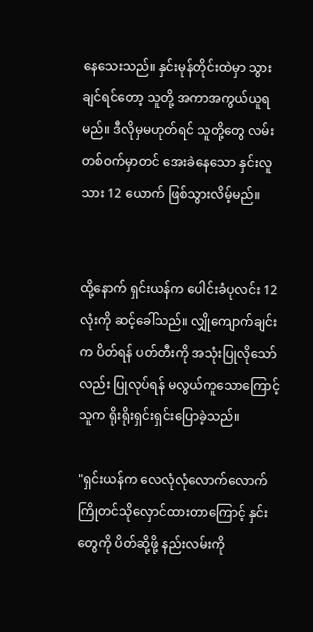နေသေးသည်။ နှင်းမုန်တိုင်းထဲမှာ သွားချင်ရင်တော့ သူတို့ အကာအကွယ်ယူရမည်။ ဒီလိုမှမဟုတ်ရင် သူတို့တွေ လမ်းတစ်ဝက်မှာတင် အေးခဲနေသော နှင်းလူသား 12 ယောက် ဖြစ်သွားလိမ့်မည်။


ထို့နောက် ရှင်းယန်က ပေါင်းခံပုလင်း 12 လုံးကို ဆင့်ခေါ်သည်။ လျှိုကျောက်ချင်းက ပိတ်ရန် ပတ်တီးကို အသုံးပြုလိုသော်လည်း ပြုလုပ်ရန် မလွယ်ကူသောကြောင့် သူက ရိုးရိုးရှင်းရှင်းပြောခဲ့သည်။

"ရှင်းယန်က လေလုံလုံလောက်လောက် ကြိုတင်သိုလှောင်ထားတာကြောင့် နှင်းတွေကို ပိတ်ဆို့ဖို့ နည်းလမ်းကို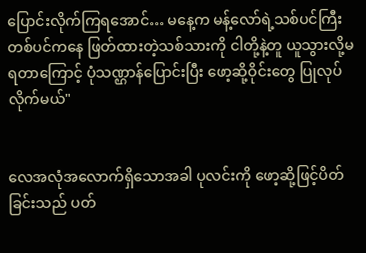ပြောင်းလိုက်ကြရအောင်… မနေ့က မန့်လော်ရဲ့သစ်ပင်ကြီးတစ်ပင်ကနေ ဖြတ်ထားတဲ့သစ်သားကို ငါတို့နဲ့တူ ယူသွားလို့မရတာကြောင့် ပုံသဏ္ဌာန်ပြောင်းပြီး ဖော့ဆို့ဝိုင်းတွေ ပြုလုပ်လိုက်မယ်"


လေအလုံအလောက်ရှိသောအခါ ပုလင်းကို ဖော့ဆို့ဖြင့်ပိတ်ခြင်းသည် ပတ်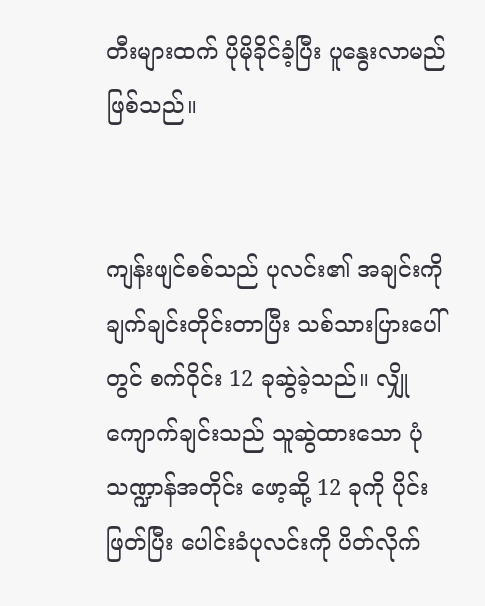တီးများထက် ပိုမိုခိုင်ခံ့ပြီး ပူနွေးလာမည်ဖြစ်သည်။


ကျန်းဖျင်စစ်သည် ပုလင်း၏ အချင်းကို ချက်ချင်းတိုင်းတာပြီး သစ်သားပြားပေါ်တွင် စက်ဝိုင်း 12 ခုဆွဲခဲ့သည်။ လျှိုကျောက်ချင်းသည် သူဆွဲထားသော ပုံသဏ္ဍာန်အတိုင်း ဖော့ဆို့ 12 ခုကို ပိုင်းဖြတ်ပြီး ပေါင်းခံပုလင်းကို ပိတ်လိုက်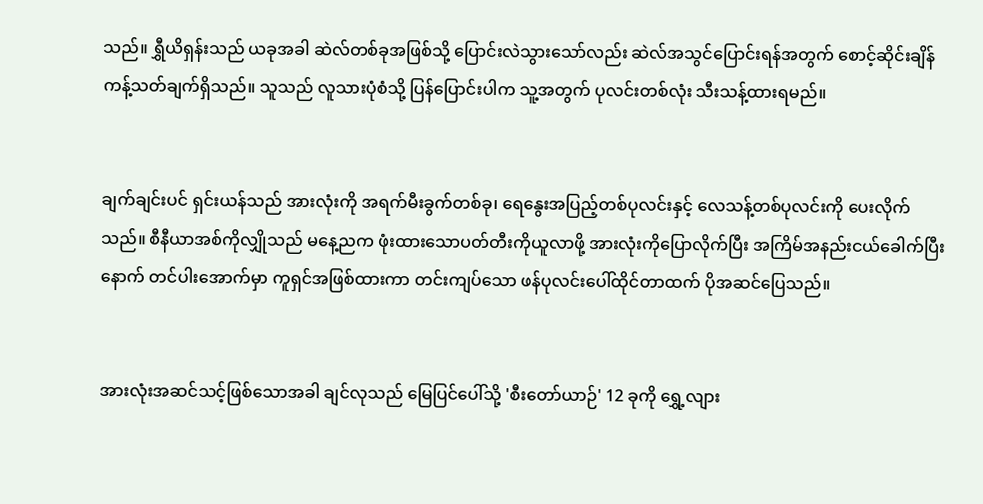သည်။ ရွှီယိရှန်းသည် ယခုအခါ ဆဲလ်တစ်ခုအဖြစ်သို့ ပြောင်းလဲသွားသော်လည်း ဆဲလ်အသွင်ပြောင်းရန်အတွက် စောင့်ဆိုင်းချိန်ကန့်သတ်ချက်ရှိသည်။ သူသည် လူသားပုံစံသို့ ပြန်ပြောင်းပါက သူ့အတွက် ပုလင်းတစ်လုံး သီးသန့်ထားရမည်။


ချက်ချင်းပင် ရှင်းယန်သည် အားလုံးကို အရက်မီးခွက်တစ်ခု၊ ရေနွေးအပြည့်တစ်ပုလင်းနှင့် လေသန့်တစ်ပုလင်းကို ပေးလိုက်သည်။ စီနီယာအစ်ကိုလျှိုသည် မနေ့ညက ဖုံးထားသောပတ်တီးကိုယူလာဖို့ အားလုံးကိုပြောလိုက်ပြီး အကြိမ်အနည်းငယ်ခေါက်ပြီးနောက် တင်ပါးအောက်မှာ ကူရှင်အဖြစ်ထားကာ တင်းကျပ်သော ဖန်ပုလင်းပေါ်ထိုင်တာထက် ပိုအဆင်ပြေသည်။


အားလုံးအဆင်သင့်ဖြစ်သောအခါ ချင်လုသည် မြေပြင်ပေါ်သို့ 'စီးတော်ယာဉ်' 12 ခုကို ရွှေ့လျား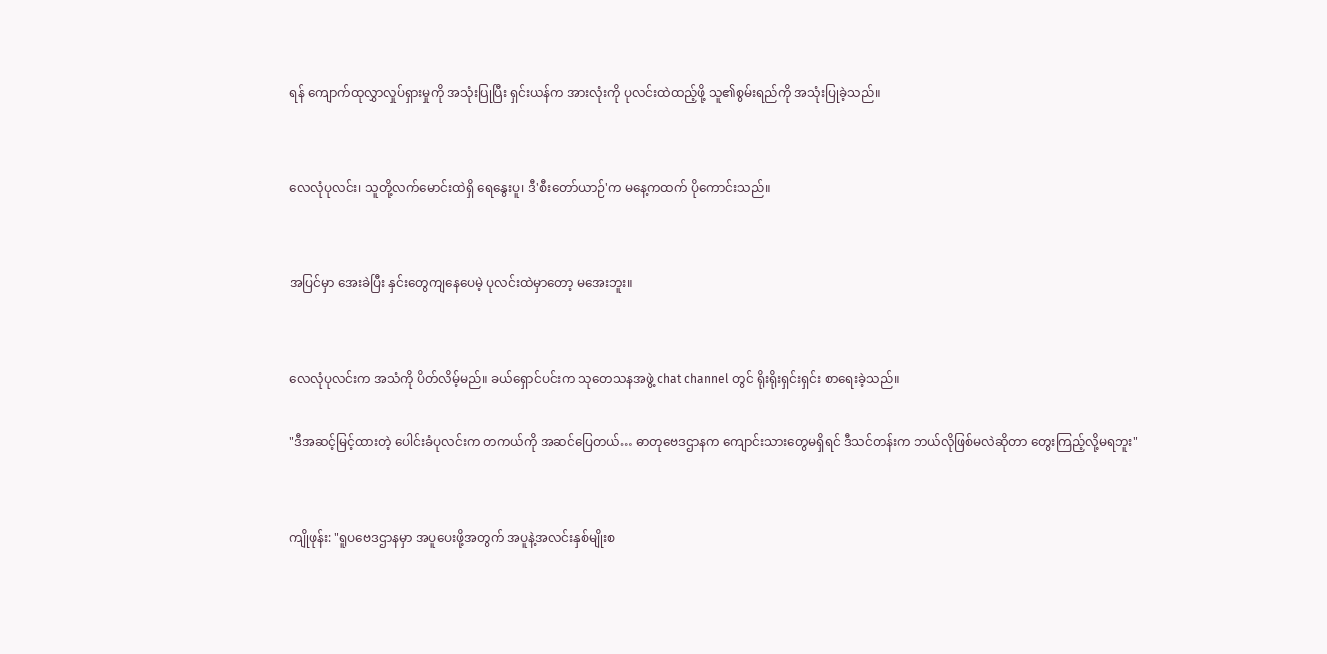ရန် ကျောက်ထုလွှာလှုပ်ရှားမှုကို အသုံးပြုပြီး ရှင်းယန်က အားလုံးကို ပုလင်းထဲထည့်ဖို့ သူ၏စွမ်းရည်ကို အသုံးပြုခဲ့သည်။


လေလုံပုလင်း၊ သူတို့လက်မောင်းထဲရှိ ရေနွေးပူ၊ ဒီ'စီးတော်ယာဉ်'က မနေ့ကထက် ပိုကောင်းသည်။


အပြင်မှာ အေးခဲပြီး နှင်းတွေကျနေပေမဲ့ ပုလင်းထဲမှာတော့ မအေးဘူး။


လေလုံပုလင်းက အသံကို ပိတ်လိမ့်မည်။ ခယ်ရှောင်ပင်းက သုတေသနအဖွဲ့ chat channel တွင် ရိုးရိုးရှင်းရှင်း စာရေးခဲ့သည်။

"ဒီအဆင့်မြင့်ထားတဲ့ ပေါင်းခံပုလင်းက တကယ်ကို အဆင်ပြေတယ်… ဓာတုဗေဒဌာနက ကျောင်းသားတွေမရှိရင် ဒီသင်တန်းက ဘယ်လိုဖြစ်မလဲဆိုတာ တွေးကြည့်လို့မရဘူး"


ကျိုဖုန်း: "ရူ‌ပဗေဒဌာနမှာ အပူပေးဖို့အတွက် အပူနဲ့အလင်းနှစ်မျိုးစ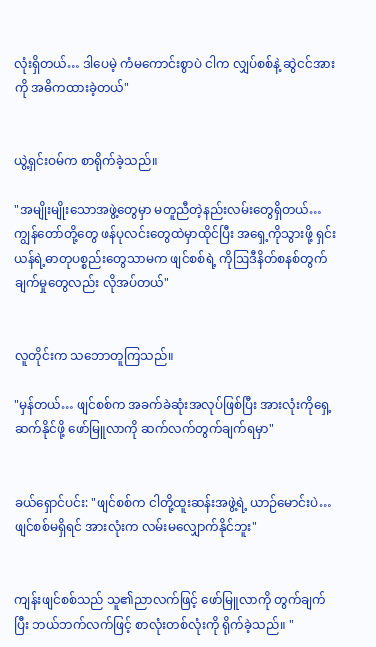လုံးရှိတယ်… ဒါပေမဲ့ ကံမကောင်းစွာပဲ ငါက လျှပ်စစ်နဲ့ ဆွဲငင်အားကို အဓိကထားခဲ့တယ်"


ယွဲ့ရှင်းဝမ်က စာရိုက်ခဲ့သည်။

"အမျိုးမျိုးသောအဖွဲ့တွေမှာ မတူညီတဲ့နည်းလမ်းတွေရှိတယ်… ကျွန်တော်တို့တွေ ဖန်ပုလင်းတွေထဲမှာထိုင်ပြီး အရှေ့ကိုသွားဖို့ ရှင်းယန်ရဲ့ဓာတုပစ္စည်းတွေသာမက ဖျင်စစ်ရဲ့ ကိုဩဒီနိတ်စနစ်တွက်ချက်မှုတွေလည်း လိုအပ်တယ်"


လူတိုင်းက သဘောတူကြသည်။

"မှန်တယ်… ဖျင်စစ်က အခက်ခဲဆုံးအလုပ်ဖြစ်ပြီး အားလုံးကိုရှေ့ဆက်နိုင်ဖို့ ဖော်မြူလာကို ဆက်လက်တွက်ချက်ရမှာ"


ခယ်ရှောင်ပင်း: "ဖျင်စစ်က ငါတို့ထူးဆန်းအဖွဲ့ရဲ့ ယာဉ်မောင်းပဲ…ဖျင်စစ်မရှိရင် အားလုံးက လမ်းမလျှောက်နိုင်ဘူး"


ကျန်းဖျင်စစ်သည် သူ၏ညာလက်ဖြင့် ဖော်မြူလာကို တွက်ချက်ပြီး ဘယ်ဘက်လက်ဖြင့် စာလုံးတစ်လုံးကို ရိုက်ခဲ့သည်။ "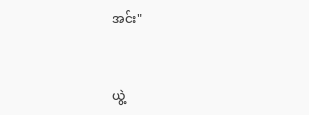အင်း"


ယွဲ့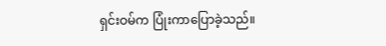ရှင်းဝမ်က ပြုံးကာပြောခဲ့သည်။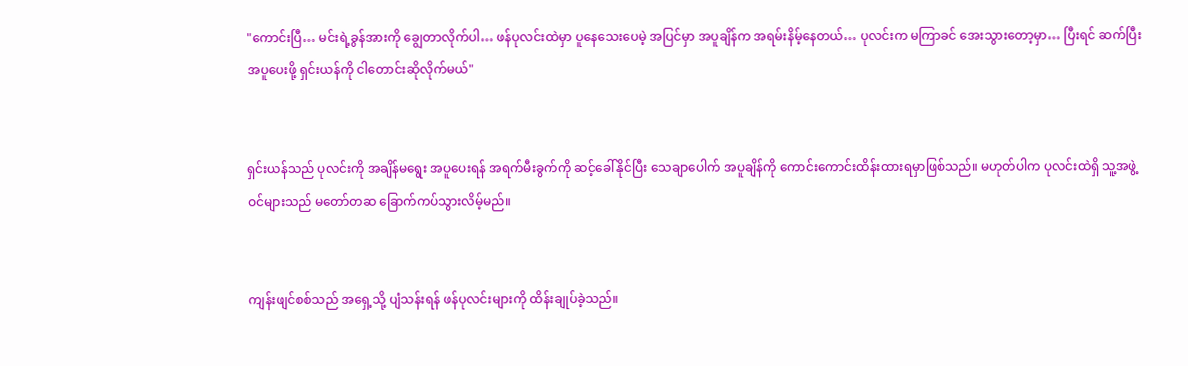"ကောင်းပြီ… မင်းရဲ့ခွန်အားကို ချွေတာလိုက်ပါ… ဖန်ပုလင်းထဲမှာ ပူနေသေးပေမဲ့ အပြင်မှာ အပူချိန်က အရမ်းနိမ့်နေတယ်… ပုလင်းက မကြာခင် အေးသွားတော့မှာ… ပြီးရင် ဆက်ပြီး အပူပေးဖို့ ရှင်းယန်ကို ငါတောင်းဆိုလိုက်မယ်"


ရှင်းယန်သည် ပုလင်းကို အချိန်မရွေး အပူပေးရန် အရက်မီးခွက်ကို ဆင့်ခေါ်နိုင်ပြီး သေချာပေါက် အပူချိန်ကို ကောင်းကောင်းထိန်းထားရမှာဖြစ်သည်။ မဟုတ်ပါက ပုလင်းထဲရှိ သူ့အဖွဲ့ဝင်များသည် မတော်တဆ ခြောက်ကပ်သွားလိမ့်မည်။


ကျန်းဖျင်စစ်သည် အရှေ့သို့ ပျံသန်းရန် ဖန်ပုလင်းများကို ထိန်းချုပ်ခဲ့သည်။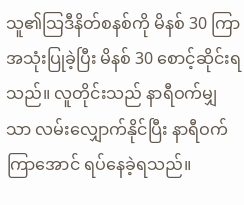သူ၏သြဒီနိတ်စနစ်ကို မိနစ် 30 ကြာ အသုံးပြုခဲ့ပြီး မိနစ် 30 စောင့်ဆိုင်းရသည်။ လူတိုင်းသည် နာရီဝက်မျှသာ လမ်းလျှောက်နိုင်ပြီး နာရီဝက်ကြာအောင် ရပ်နေခဲ့ရသည်။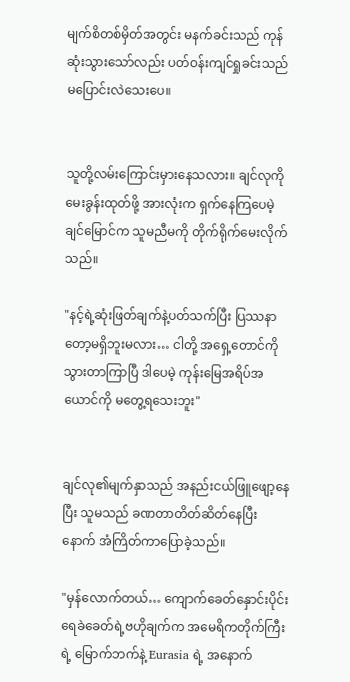မျက်စိတစ်မှိတ်အတွင်း မနက်ခင်းသည် ကုန်ဆုံးသွားသော်လည်း ပတ်ဝန်းကျင်ရှုခင်းသည် မပြောင်းလဲသေးပေ။


သူတို့လမ်းကြောင်းမှားနေသလား။ ချင်လုကို မေးခွန်းထုတ်ဖို့ အားလုံးက ရှက်နေကြပေမဲ့ ချင်မြောင်က သူမညီမကို တိုက်ရိုက်မေးလိုက်သည်။

"နင့်ရဲ့ဆုံးဖြတ်ချက်နဲ့ပတ်သက်ပြီး ပြဿနာတော့မရှိဘူးမလား… ငါတို့ အရှေ့တောင်ကိုသွားတာကြာပြီ ဒါပေမဲ့ ကုန်းမြေအရိပ်အယောင်ကို မတွေ့ရသေးဘူး"


ချင်လု၏မျက်နှာသည် အနည်းငယ်ဖြူဖျော့နေပြီး သူမသည် ခဏတာတိတ်ဆိတ်နေပြီးနောက် အံကြိတ်ကာပြောခဲ့သည်။

"မှန်လောက်တယ်… ကျောက်ခေတ်နှောင်းပိုင်းရေခဲခေတ်ရဲ့ဗဟိုချက်က အမေရိကတိုက်ကြီးရဲ့ မြောက်ဘက်နဲ့ Eurasia ရဲ့ အနောက်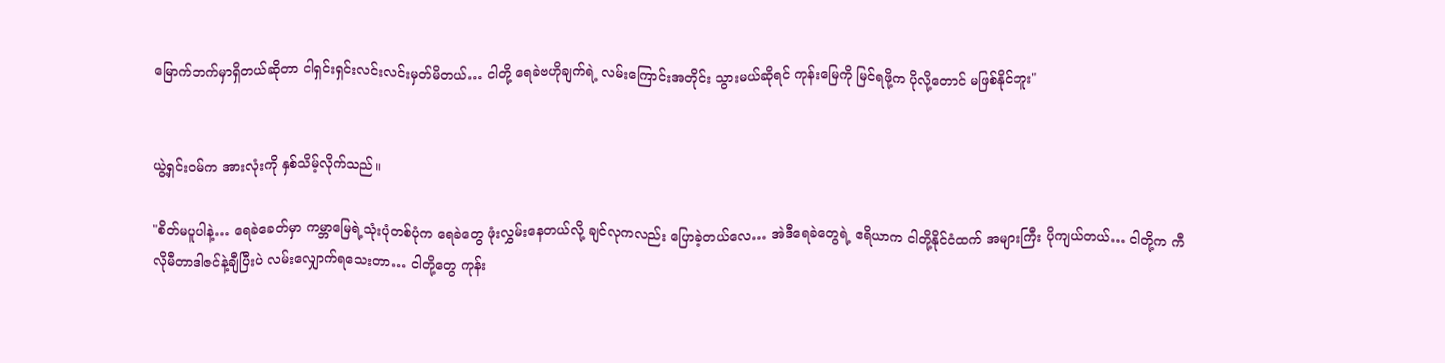မြောက်ဘက်မှာရှိတယ်ဆိုတာ ငါရှင်းရှင်းလင်းလင်းမှတ်မိတယ်… ငါတို့ ရေခဲဗဟိုချက်ရဲ့ လမ်းကြောင်းအတိုင်း သွားမယ်ဆိုရင် ကုန်းမြေကို မြင်ရဖို့က ပိုလို့တောင် မဖြစ်နိုင်ဘူး"


ယွဲ့ရှင်းဝမ်က အားလုံးကို နှစ်သိမ့်လိုက်သည်။

"စိတ်မပူပါနဲ့… ရေခဲခေတ်မှာ ကမ္ဘာမြေရဲ့သုံးပုံတစ်ပုံက ရေခဲတွေ ဖုံးလွှမ်းနေတယ်လို့ ချင်လုကလည်း ပြောခဲ့တယ်လေ… အဲဒီရေခဲတွေရဲ့ ဧရိယာက ငါတို့နိုင်ငံထက် အများကြီး ပိုကျယ်တယ်… ငါတို့က ကီလိုမီတာဒါဇင်နဲ့ချီပြီးပဲ လမ်းလျှောက်ရသေးတာ… ငါတို့တွေ ကုန်း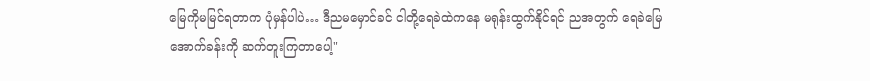မြေကိုမမြင်ရတာက ပုံမှန်ပါပဲ… ဒီညမမှောင်ခင် ငါတို့ရေခဲထဲကနေ မရုန်းထွက်နိုင်ရင် ညအတွက် ရေခဲမြေအောက်ခန်းကို ဆက်တူးကြတာပေါ့"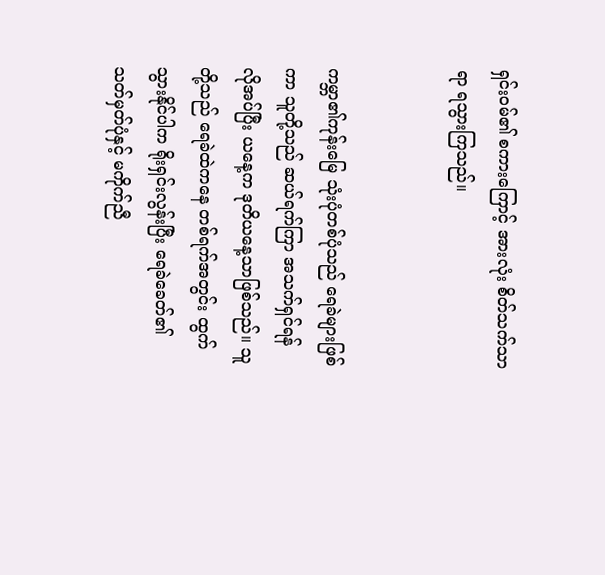ရှင်းဝမ်၏ စကားကြောင့် အားလုံး စိတ်သက်သာရာ ရသွားကြသည်။


ကမ္ဘာ၏ကုန်းမြေ သုံးပုံတစ်ပုံသည် ရေခဲများဖြစ်ကာ သူတို့သည် ဆယ်ရက်ကြာ အသက်ရှင်ရန် လိုအပ်ပြီး ယနေ့က ဒုတိယနေ့သာဖြစ်သည်။ သူတို့သည် ရေခဲထဲကနေ တစ်ရက်အတွင်း ထွက်သွားနိုင်ပါက ရိုးရှင်းလွန်းပြီး ရေခဲခေတ်၏ သတ်မှတ်ပုံနှင့် မကိုက်ညီ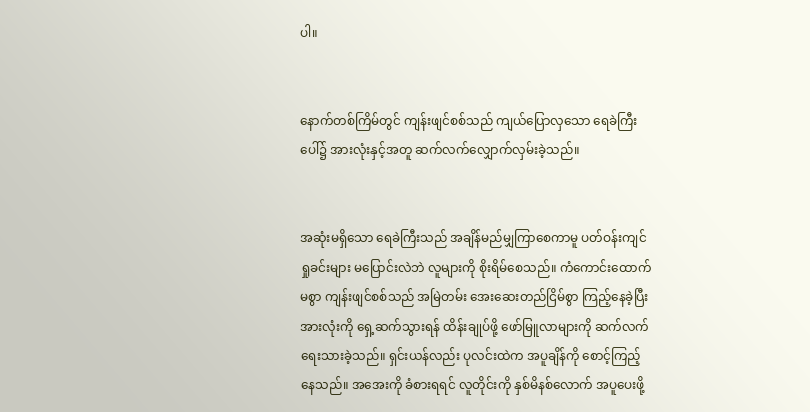ပါ။


နောက်တစ်ကြိမ်တွင် ကျန်းဖျင်စစ်သည် ကျယ်ပြောလှသော ရေခဲကြီးပေါ်၌ အားလုံးနှင့်အတူ ဆက်လက်လျှောက်လှမ်းခဲ့သည်။


အဆုံးမရှိသော ရေခဲကြီးသည် အချိန်မည်မျှကြာစေကာမူ ပတ်ဝန်းကျင်ရှုခင်းများ မပြောင်းလဲဘဲ လူများကို စိုးရိမ်စေသည်။ ကံကောင်းထောက်မစွာ ကျန်းဖျင်စစ်သည် အမြဲတမ်း အေးဆေးတည်ငြိမ်စွာ ကြည့်နေခဲ့ပြီး အားလုံးကို ရှေ့ဆက်သွားရန် ထိန်းချုပ်ဖို့ ဖော်မြူလာများကို ဆက်လက်ရေးသားခဲ့သည်။ ရှင်းယန်လည်း ပုလင်းထဲက အပူချိန်ကို စောင့်ကြည့်နေသည်။ အအေးကို ခံစားရရင် လူတိုင်းကို နှစ်မိနစ်လောက် အပူပေးဖို့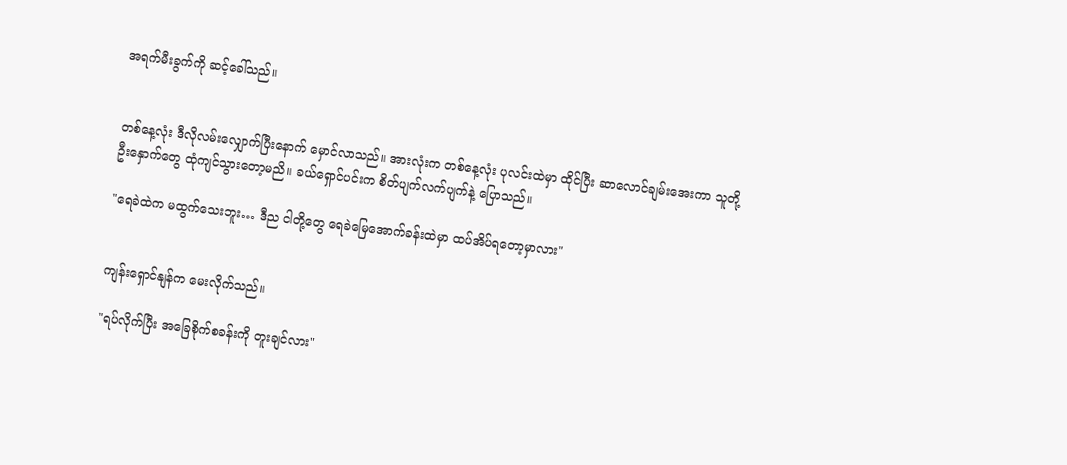အရက်မီးခွက်ကို ဆင့်ခေါ်သည်။


တစ်နေ့လုံး ဒီလိုလမ်းလျှောက်ပြီးနောက် မှောင်လာသည်။ အားလုံးက တစ်နေ့လုံး ပုလင်းထဲမှာ ထိုင်ပြီး ဆာလောင်ချမ်းအေးကာ သူတို့ဦးနှောက်တွေ ထုံကျင်သွားတော့မညိ။ ခယ်ရှောင်ပင်းက စိတ်ပျက်လက်ပျက်နဲ့ ပြောသည်။

"ရေခဲထဲက မထွက်သေးဘူး… ဒီည ငါတို့တွေ ရေခဲမြေအောက်ခန်းထဲမှာ ထပ်အိပ်ရတော့မှာလား"


ကျန်းရှောင်နျန်က မေးလိုက်သည်။

"ရပ်လိုက်ပြီး အခြေစိုက်စခန်းကို တူးချင်လား"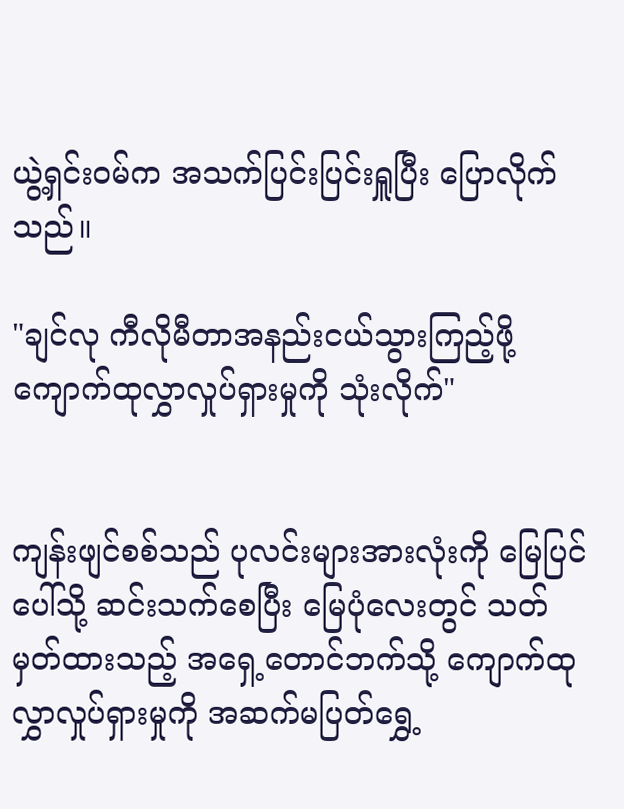ယွဲ့ရှင်းဝမ်က အသက်ပြင်းပြင်းရှူပြီး ပြောလိုက်သည်။

"ချင်လု ကီလိုမီတာအနည်းငယ်သွားကြည့်ဖို့ ကျောက်ထုလွှာလှုပ်ရှားမှုကို သုံးလိုက်"


ကျန်းဖျင်စစ်သည် ပုလင်းများအားလုံးကို မြေပြင်ပေါ်သို့ ဆင်းသက်စေပြီး ‌မြေပုံလေးတွင် သတ်မှတ်ထားသည့် အရှေ့တောင်ဘက်သို့ ကျောက်ထုလွှာလှုပ်ရှားမှုကို အဆက်မပြတ်ရွှေ့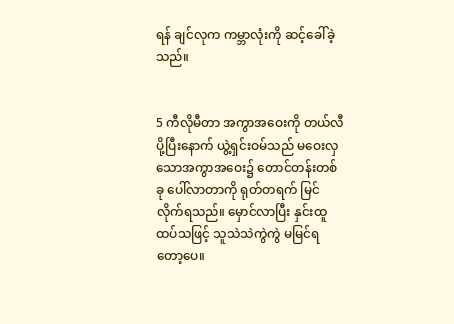ရန် ချင်လုက ကမ္ဘာလုံးကို ဆင့်ခေါ်ခဲ့သည်။


5 ကီလိုမီတာ အကွာအဝေးကို တယ်လီပို့ပြီးနောက် ယွဲ့ရှင်းဝမ်သည် မဝေးလှသောအကွာအဝေး၌ တောင်တန်းတစ်ခု ပေါ်လာတာကို ရုတ်တရက် မြင်လိုက်ရသည်။ မှောင်လာပြီး နှင်းထူထပ်သဖြင့် သူသဲသဲကွဲကွဲ မမြင်ရတော့ပေ။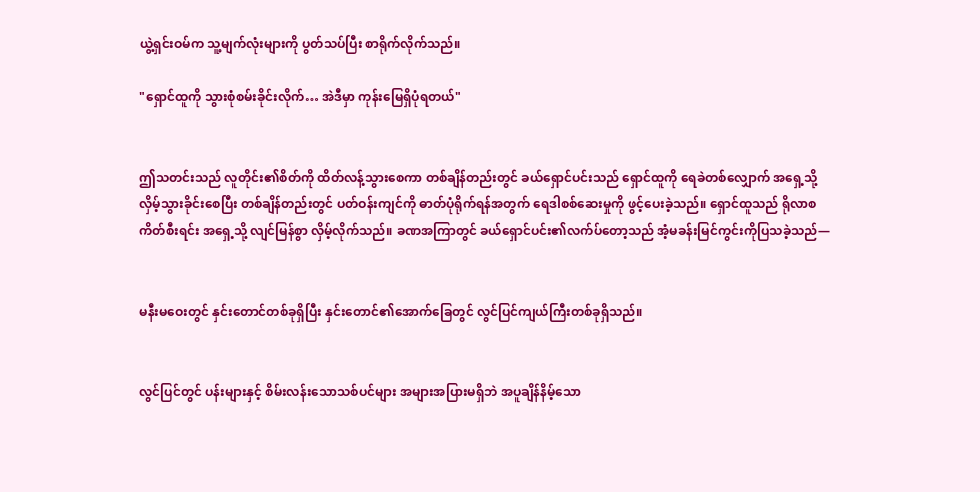ယွဲ့ရှင်းဝမ်က သူ့မျက်လုံးများကို ပွတ်သပ်ပြီး စာရိုက်လိုက်သည်။

"ရှောင်ထူကို သွားစုံစမ်းခိုင်းလိုက်… အဲဒီမှာ ကုန်းမြေရှိပုံရတယ်"


ဤသတင်းသည် လူတိုင်း၏စိတ်ကို ထိတ်လန့်သွားစေကာ တစ်ချိန်တည်းတွင် ခယ်ရှောင်ပင်းသည် ရှောင်ထူကို ရေခဲတစ်လျှောက် အရှေ့သို့ လှိမ့်သွားခိုင်းစေပြီး တစ်ချိန်တည်းတွင် ပတ်ဝန်းကျင်ကို ဓာတ်ပုံရိုက်ရန်အတွက် ရေဒါစစ်ဆေးမှုကို ဖွင့်ပေးခဲ့သည်။ ရှောင်ထူသည် ရိုလာစကိတ်စီးရင်း အရှေ့သို့ လျင်မြန်စွာ လှိမ့်လိုက်သည်။ ခဏအကြာတွင် ခယ်ရှောင်ပင်း၏လက်ပ်တော့သည် အံ့မခန်းမြင်ကွင်းကိုပြသခဲ့သည်—


မနီးမဝေးတွင် နှင်းတောင်တစ်ခုရှိပြီး နှင်းတောင်၏အောက်ခြေတွင် လွင်ပြင်ကျယ်ကြီးတစ်ခုရှိသည်။


လွင်ပြင်တွင် ပန်းများနှင့် စိမ်းလန်းသောသစ်ပင်များ အများအပြားမရှိဘဲ အပူချိန်နိမ့်သော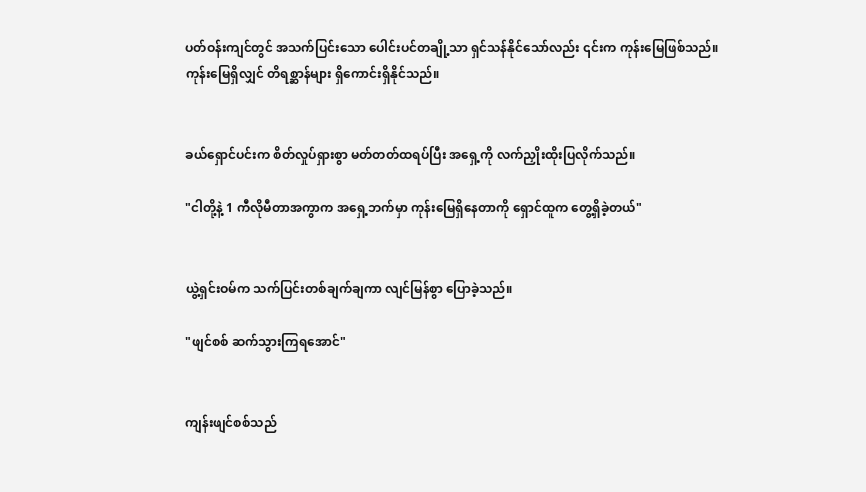ပတ်ဝန်းကျင်တွင် အသက်ပြင်းသော ပေါင်းပင်တချို့သာ ရှင်သန်နိုင်သော်လည်း ၎င်းက ကုန်းမြေဖြစ်သည်။ ကုန်းမြေရှိလျှင် တိရစ္ဆာန်များ ရှိကောင်းရှိနိုင်သည်။


ခယ်ရှောင်ပင်းက စိတ်လှုပ်ရှားစွာ မတ်တတ်ထရပ်ပြီး အရှေ့ကို လက်ညှိုးထိုးပြလိုက်သည်။

"ငါတို့နဲ့ 1 ကီလိုမီတာအကွာက အရှေ့ဘက်မှာ ကုန်းမြေရှိနေတာကို ရှောင်ထူက တွေ့ရှိခဲ့တယ်"


ယွဲ့ရှင်းဝမ်က သက်ပြင်းတစ်ချက်ချကာ လျင်မြန်စွာ ပြောခဲ့သည်။

"ဖျင်စစ် ဆက်သွားကြရအောင်"


ကျန်းဖျင်စစ်သည်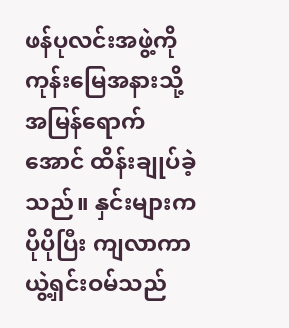ဖန်ပုလင်းအဖွဲ့ကို ကုန်းမြေအနားသို့ အမြန်ရောက်အောင် ထိန်းချုပ်ခဲ့သည်။ နှင်းများက ပိုပိုပြီး ကျလာကာ ယွဲ့ရှင်းဝမ်သည်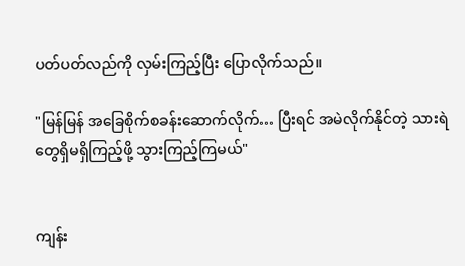ပတ်ပတ်လည်ကို လှမ်းကြည့်ပြီး ပြောလိုက်သည်။

"မြန်မြန် အခြေစိုက်စခန်းဆောက်လိုက်… ပြီးရင် အမဲလိုက်နိုင်တဲ့ သားရဲတွေရှိမရှိကြည့်ဖို့ သွားကြည့်ကြမယ်"


ကျန်း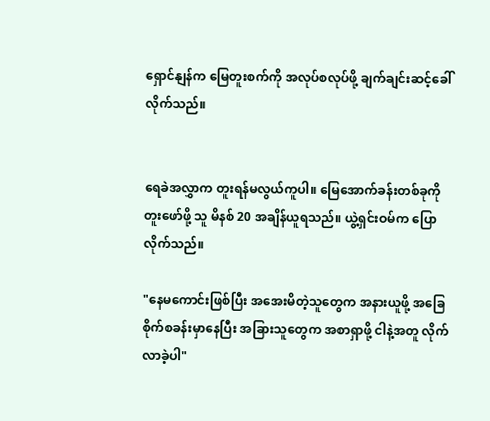ရှောင်နျန်က မြေတူးစက်ကို အလုပ်စလုပ်ဖို့ ချက်ချင်းဆင့်ခေါ်လိုက်သည်။


ရေခဲအလွှာက တူးရန်မလွယ်ကူပါ။ မြေအောက်ခန်းတစ်ခုကို တူးဖော်ဖို့ သူ မိနစ် 20 အချိန်ယူရသည်။ ယွဲ့ရှင်းဝမ်က ပြောလိုက်သည်။

"နေမကောင်းဖြစ်ပြီး အအေးမိတဲ့သူတွေက အနားယူဖို့ အခြေစိုက်စခန်းမှာနေပြီး အခြားသူတွေက အစာရှာဖို့ ငါနဲ့အတူ လိုက်လာခဲ့ပါ"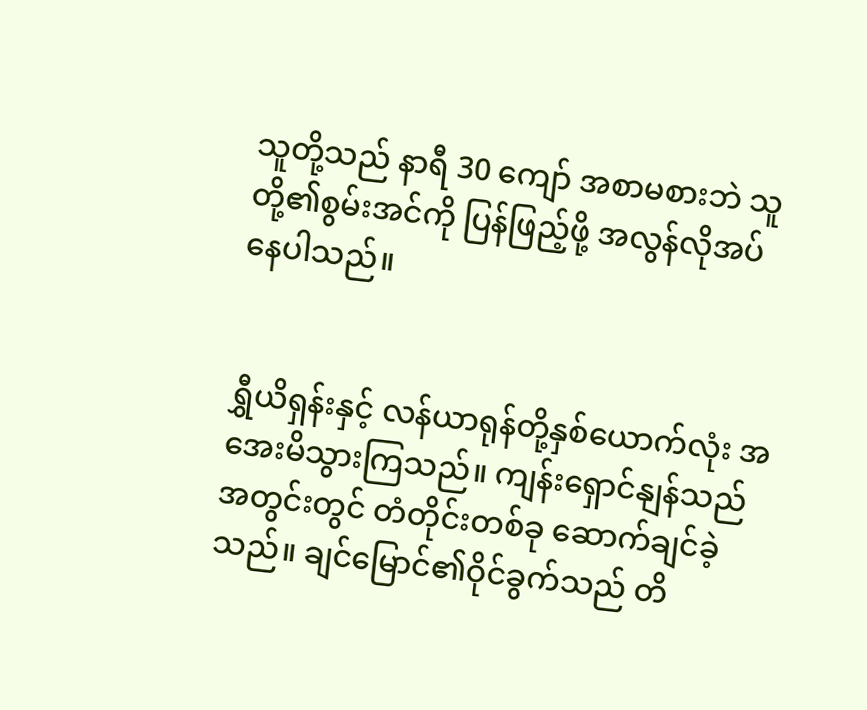သူတို့သည် နာရီ 30 ကျော် အစာမစားဘဲ သူတို့၏စွမ်းအင်ကို ပြန်ဖြည့်ဖို့ အလွန်လိုအပ်နေပါသည်။


ရွှီယိရှန်းနှင့် လန်ယာရုန်တို့နှစ်ယောက်လုံး အအေးမိသွားကြသည်။ ကျန်းရှောင်နျန်သည် အတွင်းတွင် တံတိုင်းတစ်ခု ဆောက်ချင်ခဲ့သည်။ ‌ချင်မြောင်၏ဝိုင်ခွက်သည် တိ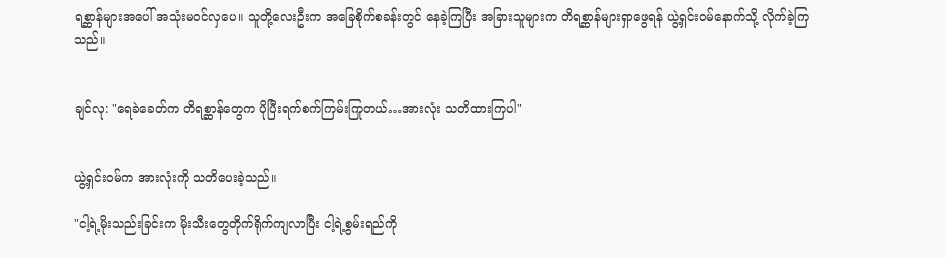ရစ္ဆာန်များအပေါ် အသုံးမဝင်လှပေ။ သူတို့လေးဦးက အခြေစိုက်စခန်းတွင် နေခဲ့ကြပြီး အခြားသူများက တိရစ္ဆာန်များရှာဖွေရန် ယွဲ့ရှင်းဝမ်နောက်သို့ လိုက်ခဲ့ကြသည်။


ချင်လု: "ရေခဲခေတ်က တိရစ္ဆာန်တွေက ပိုပြီးရက်စက်ကြမ်းကြုတယ်…အားလုံး သတိထားကြပါ"


ယွဲ့ရှင်းဝမ်က အားလုံးကို သတိပေးခဲ့သည်။

"ငါ့ရဲ့မိုးသည်းခြင်းက မိုးသီးတွေတိုက်ရိုက်ကျလာပြီး ငါ့ရဲ့စွမ်းရည်ကို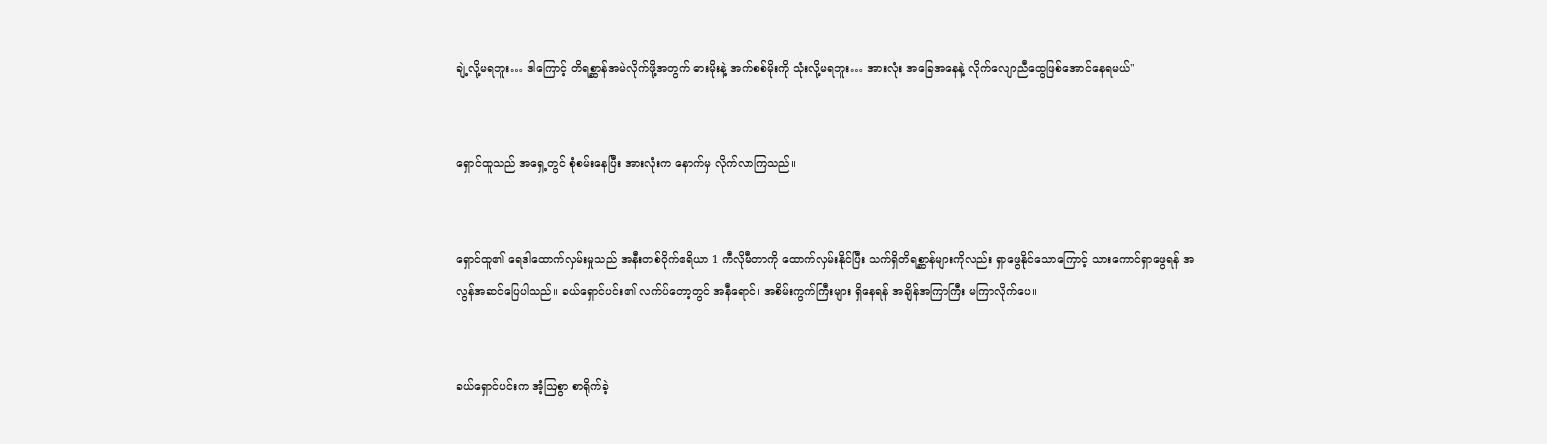ချဲ့လို့မရဘူး… ဒါကြောင့် တိရစ္ဆာန်အမဲလိုက်ဖို့အတွက် ဓားမိုးနဲ့ အက်စစ်မိုးကို သုံးလို့မရဘူး… အားလုံး အခြေအနေနဲ့ လိုက်လျောညီထွေဖြစ်အောင်နေရမယ်"


ရှောင်ထူသည် အရှေ့တွင် စုံစမ်းနေပြီး အားလုံးက နောက်မှ လိုက်လာကြသည်။


ရှောင်ထူ၏ ရေဒါထောက်လှမ်းမှုသည် အနီးတစ်ဝိုက်ဧရိယာ 1 ကီလိုမီတာကို ထောက်လှမ်းနိုင်ပြီး သက်ရှိတိရစ္ဆာန်များကိုလည်း ရှာဖွေနိုင်သောကြောင့် သားကောင်ရှာဖွေရန် အလွန်အဆင်ပြေပါသည်။ ခယ်ရှောင်ပင်း၏ လက်ပ်တော့တွင် အနီရောင်၊ အစိမ်းကွက်ကြီးများ ရှိနေရန် အချိန်အကြာကြီး မကြာလိုက်ပေ။


ခယ်ရှောင်ပင်းက အံ့ဩစွာ စာရိုက်ခဲ့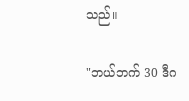သည်။

"ဘယ်ဘက် 30 ဒီဂ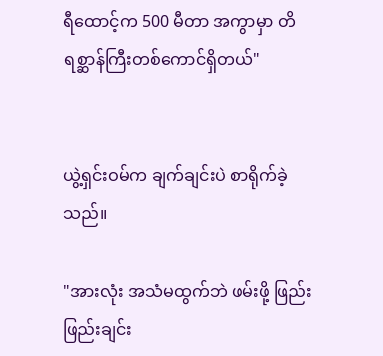ရီထောင့်က 500 မီတာ အကွာမှာ တိရစ္ဆာန်ကြီးတစ်ကောင်ရှိတယ်"


ယွဲ့ရှင်းဝမ်က ချက်ချင်းပဲ စာရိုက်ခဲ့သည်။

"အားလုံး အသံမထွက်ဘဲ ဖမ်းဖို့ ဖြည်းဖြည်းချင်း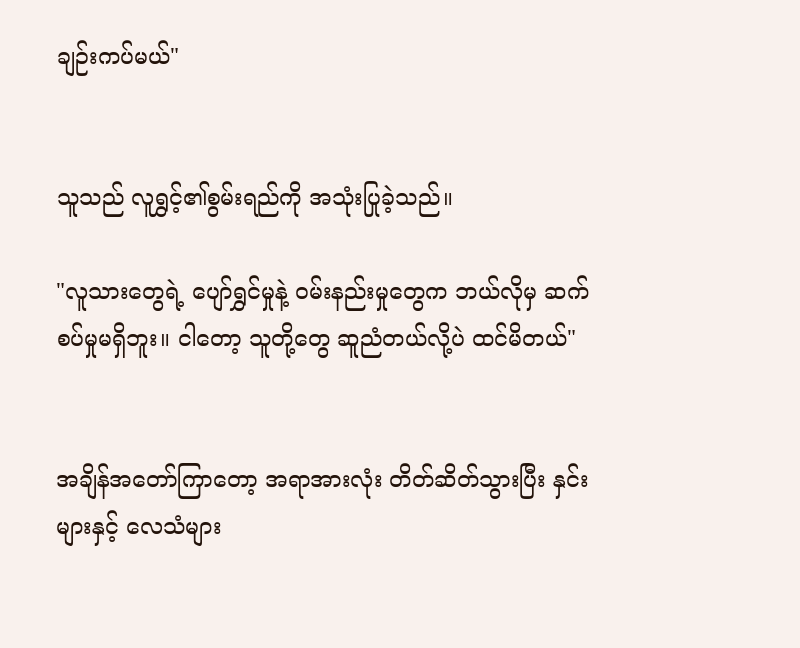ချဉ်းကပ်မယ်"


သူသည် လူရွှင့်၏စွမ်းရည်ကို အသုံးပြုခဲ့သည်။

"လူသားတွေရဲ့ ပျော်ရွှင်မှုနဲ့ ဝမ်းနည်းမှုတွေက ဘယ်လိုမှ ဆက်စပ်မှုမရှိဘူး။ ငါတော့ သူတို့တွေ ဆူညံတယ်လို့ပဲ ထင်မိတယ်"


အချိန်အတော်ကြာတော့ အရာအားလုံး တိတ်ဆိတ်သွားပြီး နှင်းများနှင့် လေသံများ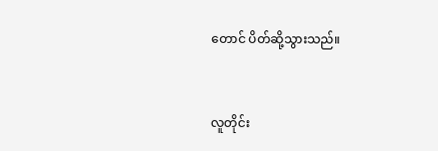တောင် ပိတ်ဆို့သွားသည်။


လူတိုင်း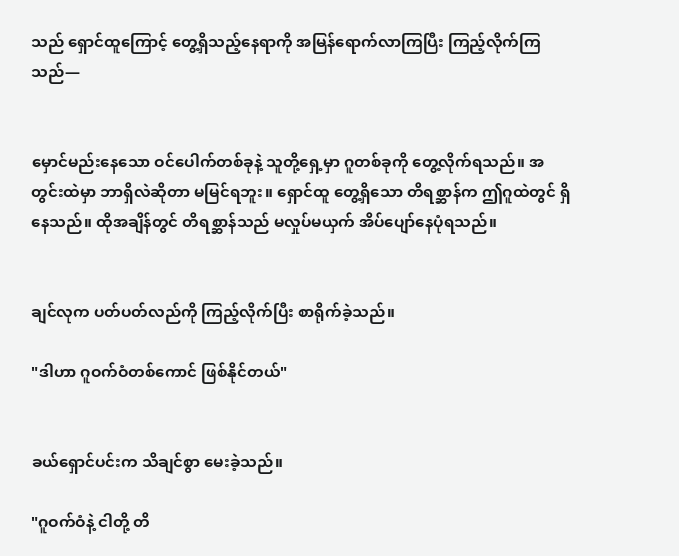သည် ရှောင်ထူကြောင့် တွေ့ရှိသည့်နေရာကို အမြန်ရောက်လာကြပြီး ကြည့်လိုက်ကြသည်—


မှောင်မည်းနေသော ဝင်ပေါက်တစ်ခုနဲ့ သူတို့ရှေ့မှာ ဂူတစ်ခုကို တွေ့လိုက်ရသည်။ အတွင်းထဲမှာ ဘာရှိလဲဆိုတာ မမြင်ရဘူး။ ရှောင်ထူ တွေ့ရှိသော တိရစ္ဆာန်က ဤဂူထဲတွင် ရှိနေသည်။ ထိုအချိန်တွင် တိရစ္ဆာန်သည် မလှုပ်မယှက် အိပ်ပျော်နေပုံရသည်။


ချင်လုက ပတ်ပတ်လည်ကို ကြည့်လိုက်ပြီး စာရိုက်ခဲ့သည်။

"ဒါဟာ ဂူဝက်ဝံတစ်ကောင် ဖြစ်နိုင်တယ်"


ခယ်ရှောင်ပင်းက သိချင်စွာ မေးခဲ့သည်။

"ဂူဝက်ဝံနဲ့ ငါတို့ တိ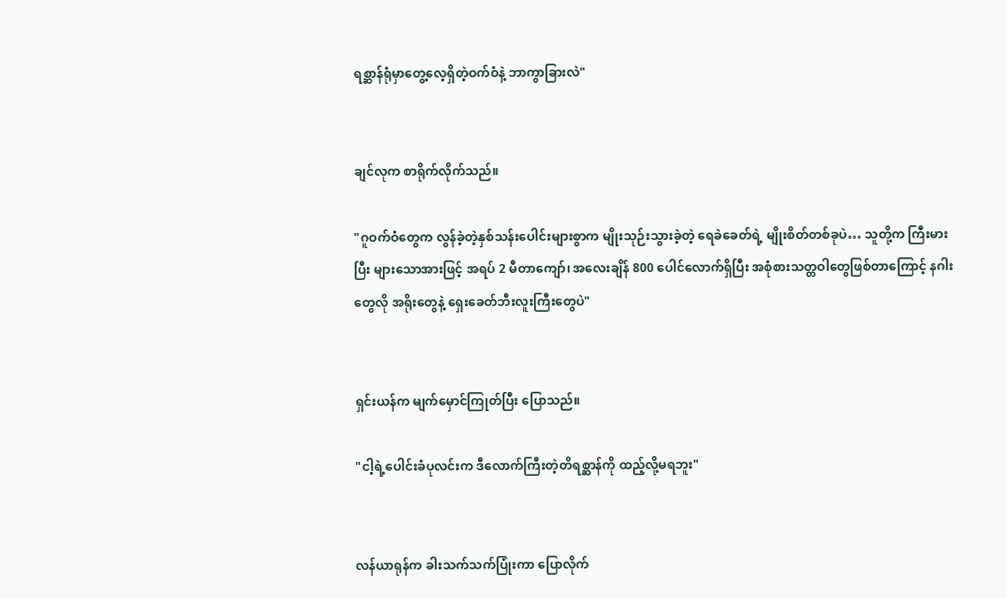ရစ္ဆာန်ရုံမှာတွေ့လေ့ရှိတဲ့ဝက်ဝံနဲ့ ဘာကွာခြားလဲ"


ချင်လုက စာရိုက်လိုက်သည်။

"ဂူဝက်ဝံတွေက လွန်ခဲ့တဲ့နှစ်သန်းပေါင်းများစွာက မျိုးသုဉ်းသွားခဲ့တဲ့ ရေခဲခေတ်ရဲ့ မျိုးစိတ်တစ်ခုပဲ… သူတို့က ကြီးမားပြီး များသောအားဖြင့် အရပ် 2 မီတာကျော်၊ အလေးချိန် 800 ပေါင်လောက်ရှိပြီး အစုံစားသတ္တဝါတွေဖြစ်တာကြောင့် နဂါးတွေလို အရိုးတွေနဲ့ ရှေးခေတ်ဘီးလူးကြီးတွေပဲ"


ရှင်းယန်က မျက်မှောင်ကြုတ်ပြီး ပြောသည်။

"ငါ့ရဲ့ပေါင်းခံပုလင်းက ဒီလောက်ကြီးတဲ့တိရစ္ဆာန်ကို ထည့်လို့မရဘူး"


လန်ယာရုန်က ခါးသက်သက်ပြုံးကာ ပြောလိုက်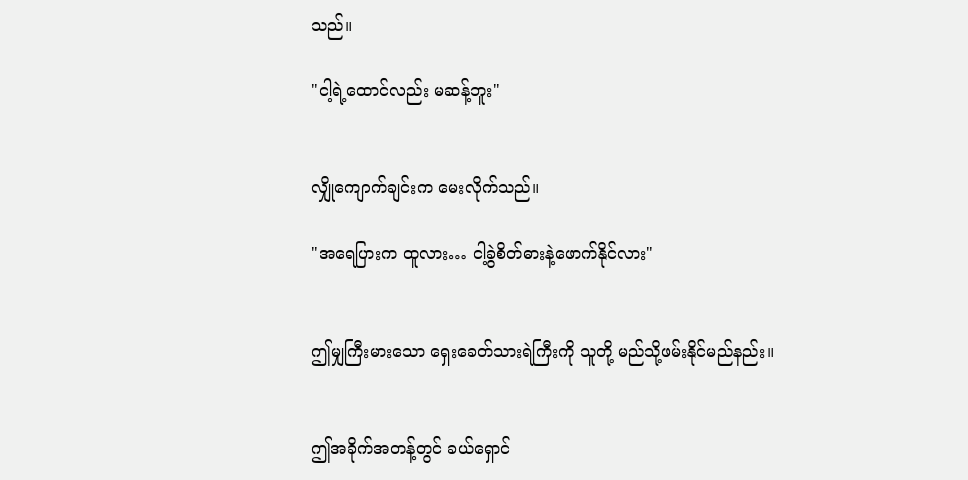သည်။

"ငါ့ရဲ့ထောင်လည်း မဆန့်ဘူး"


လျှိုကျောက်ချင်းက မေးလိုက်သည်။

"အရေပြားက ထူလား… ငါ့‌ခွဲစိတ်ဓားနဲ့ဖောက်နိုင်လား"


ဤမျှကြီးမားသော ရှေးခေတ်သားရဲကြီးကို သူတို့ မည်သို့ဖမ်းနိုင်မည်နည်း။


ဤအခိုက်အတန့်တွင် ခယ်ရှောင်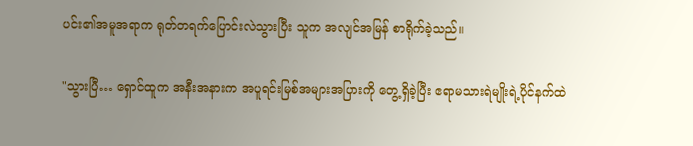ပင်း၏အမူအရာက ရုတ်တရက်ပြောင်းလဲသွားပြီး သူက အလျင်အမြန် စာရိုက်ခဲ့သည်။

"သွားပြီ… ရှောင်ထူက အနီးအနားက အပူရင်းမြစ်အများအပြားကို တွေ့ရှိခဲ့ပြီး ဧရာမသားရဲမျိုးရဲ့ပိုင်နက်ထဲ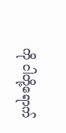ကို ငါတို့ရောက်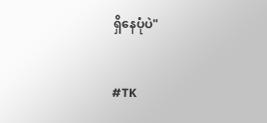ရှိနေပုံပဲ"


#TK